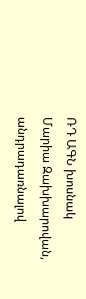ՌԴ ԱԳՆ խոսնակ Մարիա Զախխարովան, անդրադառնալով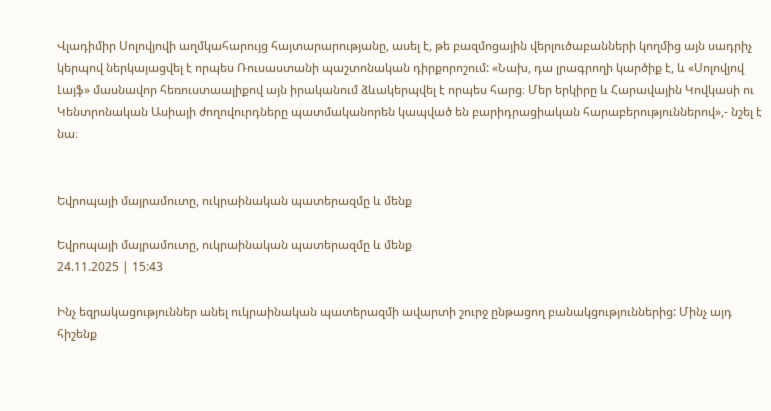Վլադիմիր Սոլովյովի աղմկահարույց հայտարարությանը, ասել է, թե բազմոցային վերլուծաբանների կողմից այն սադրիչ կերպով ներկայացվել է որպես Ռուսաստանի պաշտոնական դիրքորոշում: «Նախ, դա լրագրողի կարծիք է, և «Սոլովյով Լայֆ» մասնավոր հեռուստաալիքով այն իրականում ձևակերպվել է որպես հարց։ Մեր երկիրը և Հարավային Կովկասի ու Կենտրոնական Ասիայի ժողովուրդները պատմականորեն կապված են բարիդրացիական հարաբերություններով»,- նշել է նա։


Եվրոպայի մայրամուտը, ուկրաինական պատերազմը և մենք

Եվրոպայի մայրամուտը, ուկրաինական պատերազմը և մենք
24.11.2025 | 15:43

Ինչ եզրակացություններ անել ուկրաինական պատերազմի ավարտի շուրջ ընթացող բանակցություններից: Մինչ այդ հիշենք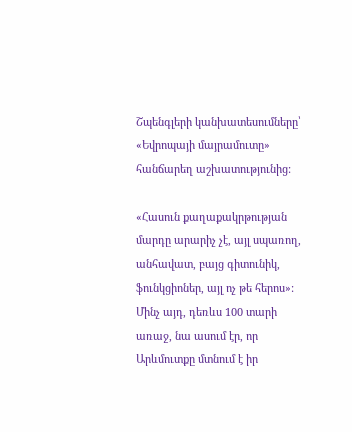Շպենգլերի կանխատեսումները՝ «Եվրոպայի մայրամուտը» հանճարեղ աշխատությունից:

«Հասուն քաղաքակրթության մարդը արարիչ չէ, այլ սպառող, անհավատ, բայց գիտունիկ, ֆունկցիոներ, այլ ոչ թե հերոս»: Մինչ այդ, դեռևս 100 տարի առաջ, նա ասում էր, որ Արևմուտքը մտնում է իր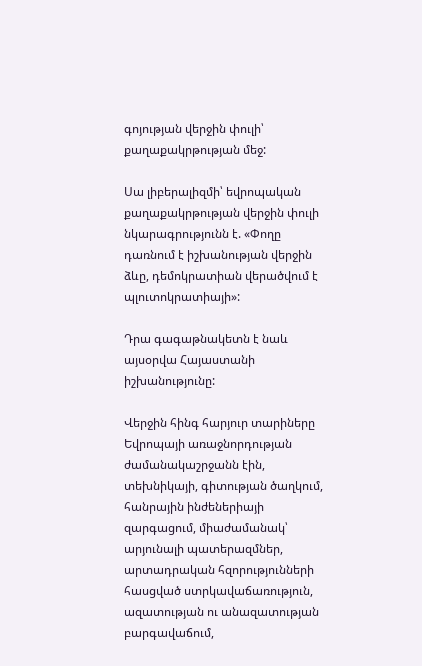գոյության վերջին փուլի՝ քաղաքակրթության մեջ:

Սա լիբերալիզմի՝ եվրոպական քաղաքակրթության վերջին փուլի նկարագրությունն է. «Փողը դառնում է իշխանության վերջին ձևը, դեմոկրատիան վերածվում է պլուտոկրատիայի»:

Դրա գագաթնակետն է նաև այսօրվա Հայաստանի իշխանությունը:

Վերջին հինգ հարյուր տարիները Եվրոպայի առաջնորդության ժամանակաշրջանն էին, տեխնիկայի, գիտության ծաղկում, հանրային ինժեներիայի զարգացում, միաժամանակ՝ արյունալի պատերազմներ, արտադրական հզորությունների հասցված ստրկավաճառություն, ազատության ու անազատության բարգավաճում,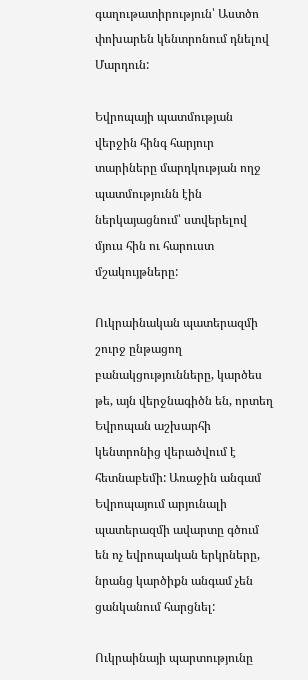գաղութատիրություն՝ Աստծո փոխարեն կենտրոնում դնելով Մարդուն:

Եվրոպայի պատմության վերջին հինգ հարյուր տարիները մարդկության ողջ պատմությունն էին ներկայացնում՝ ստվերելով մյուս հին ու հարուստ մշակույթները:

Ուկրաինական պատերազմի շուրջ ընթացող բանակցությունները, կարծես թե, այն վերջնագիծն են, որտեղ Եվրոպան աշխարհի կենտրոնից վերածվում է հետնաբեմի: Առաջին անգամ Եվրոպայում արյունալի պատերազմի ավարտը գծում են ոչ եվրոպական երկրները, նրանց կարծիքն անգամ չեն ցանկանում հարցնել:

Ուկրաինայի պարտությունը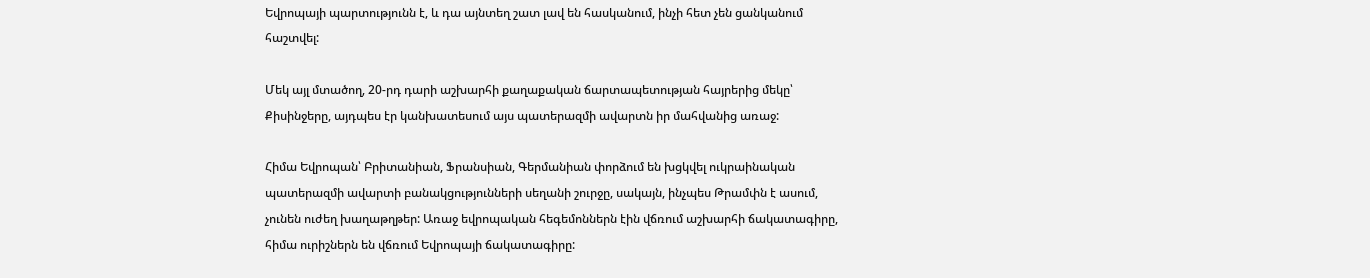Եվրոպայի պարտությունն է, և դա այնտեղ շատ լավ են հասկանում, ինչի հետ չեն ցանկանում հաշտվել:

Մեկ այլ մտածող, 20-րդ դարի աշխարհի քաղաքական ճարտապետության հայրերից մեկը՝ Քիսինջերը, այդպես էր կանխատեսում այս պատերազմի ավարտն իր մահվանից առաջ:

Հիմա Եվրոպան՝ Բրիտանիան, Ֆրանսիան, Գերմանիան փորձում են խցկվել ուկրաինական պատերազմի ավարտի բանակցությունների սեղանի շուրջը, սակայն, ինչպես Թրամփն է ասում, չունեն ուժեղ խաղաթղթեր: Առաջ եվրոպական հեգեմոններն էին վճռում աշխարհի ճակատագիրը, հիմա ուրիշներն են վճռում Եվրոպայի ճակատագիրը: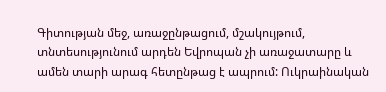Գիտության մեջ, առաջընթացում, մշակույթում, տնտեսությունում արդեն Եվրոպան չի առաջատարը և ամեն տարի արագ հետընթաց է ապրում: Ուկրաինական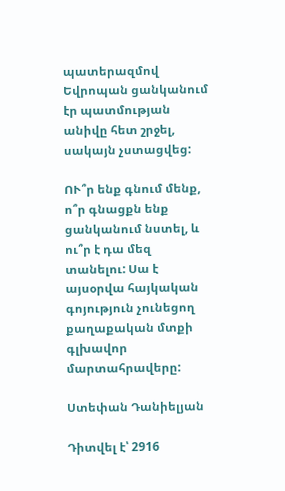պատերազմով Եվրոպան ցանկանում էր պատմության անիվը հետ շրջել, սակայն չստացվեց:

ՈՒ՞ր ենք գնում մենք, ո՞ր գնացքն ենք ցանկանում նստել, և ու՞ր է դա մեզ տանելու: Սա է այսօրվա հայկական գոյություն չունեցող քաղաքական մտքի գլխավոր մարտահրավերը:

Ստեփան Դանիելյան

Դիտվել է՝ 2916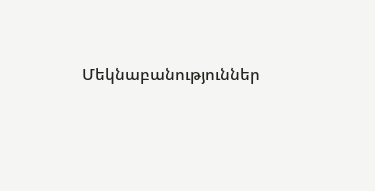Մեկնաբանություններ